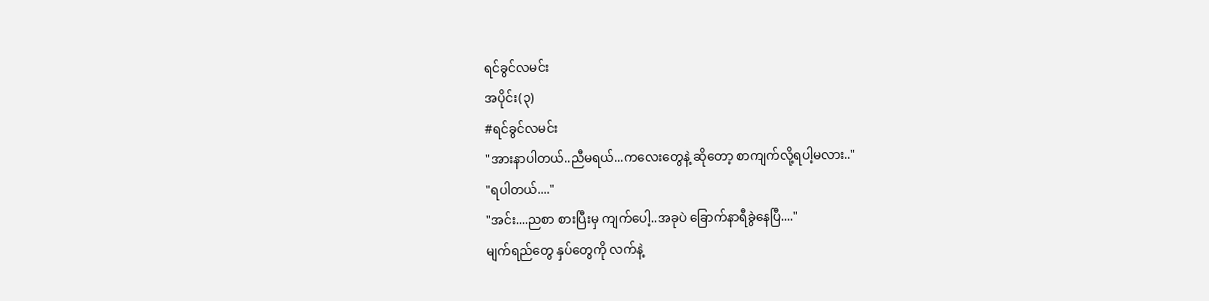ရင်ခွင်လမင်း
အပိုင်း(၃)
#ရင်ခွင်လမင်း
"အားနာပါတယ်..ညီမရယ်...ကလေးတွေနဲ့ ဆိုတော့ စာကျက်လို့ရပါ့မလား.."
"ရပါတယ်...."
"အင်း....ညစာ စားပြီးမှ ကျက်ပေါ့..အခုပဲ ခြောက်နာရီခွဲနေပြီ...."
မျက်ရည်တွေ နှပ်တွေကို လက်နဲ့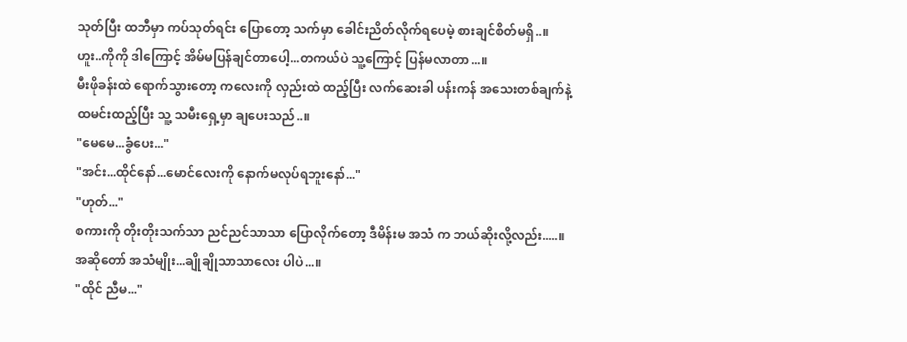သုတ်ပြီး ထဘီမှာ ကပ်သုတ်ရင်း ပြောတော့ သက်မှာ ခေါင်းညိတ်လိုက်ရပေမဲ့ စားချင်စိတ်မရှိ..။
ဟူး..ကိုကို ဒါကြောင့် အိမ်မပြန်ချင်တာပေါ့...တကယ်ပဲ သူ့ကြောင့် ပြန်မလာတာ...။
မီးဖိုခန်းထဲ ရောက်သွားတော့ ကလေးကို လှည်းထဲ ထည့်ပြီး လက်ဆေးခါ ပန်းကန် အသေးတစ်ချက်နဲ့ ထမင်းထည့်ပြီး သူ့ သမီးရှေ့မှာ ချပေးသည်..။
"မေမေ...ခွံပေး..."
"အင်း...ထိုင်နော်...မောင်လေးကို နောက်မလုပ်ရဘူးနော်..."
"ဟုတ်..."
စကားကို တိုးတိုးသက်သာ ညင်ညင်သာသာ ပြောလိုက်တော့ ဒီမိန်းမ အသံ က ဘယ်ဆိုးလို့လည်း.....။
အဆိုတော် အသံမျိုး...ချိုချိုသာသာလေး ပါပဲ...။
"ထိုင် ညီမ..."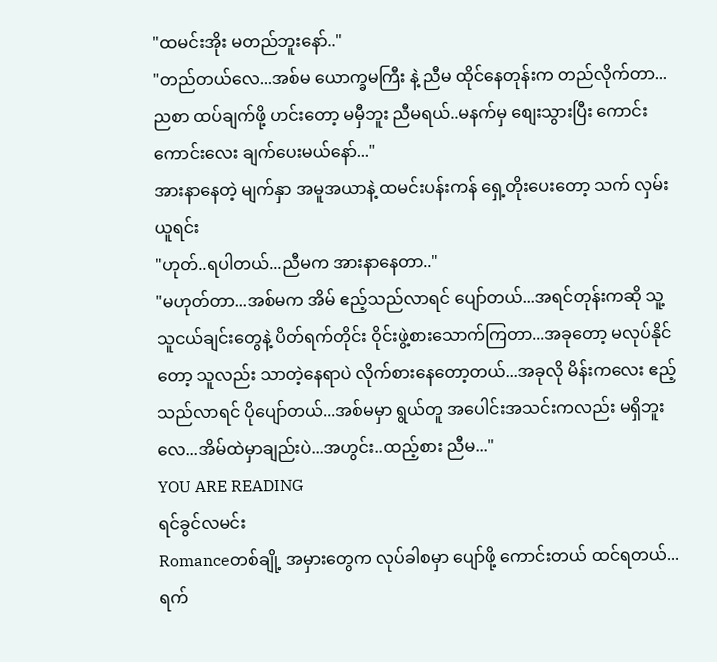"ထမင်းအိုး မတည်ဘူးနော်.."
"တည်တယ်လေ...အစ်မ ယောက္ခမကြီး နဲ့ ညီမ ထိုင်နေတုန်းက တည်လိုက်တာ...ညစာ ထပ်ချက်ဖို့ ဟင်းတော့ မမှီဘူး ညီမရယ်..မနက်မှ စျေးသွားပြီး ကောင်းကောင်းလေး ချက်ပေးမယ်နော်..."
အားနာနေတဲ့ မျက်နှာ အမူအယာနဲ့ ထမင်းပန်းကန် ရှေ့တိုးပေးတော့ သက် လှမ်းယူရင်း
"ဟုတ်..ရပါတယ်...ညီမက အားနာနေတာ.."
"မဟုတ်တာ...အစ်မက အိမ် ဧည့်သည်လာရင် ပျော်တယ်...အရင်တုန်းကဆို သူ့ သူငယ်ချင်းတွေနဲ့ ပိတ်ရက်တိုင်း ဝိုင်းဖွဲ့စားသောက်ကြတာ...အခုတော့ မလုပ်နိုင်တော့ သူလည်း သာတဲ့နေရာပဲ လိုက်စားနေတော့တယ်...အခုလို မိန်းကလေး ဧည့်သည်လာရင် ပိုပျော်တယ်...အစ်မမှာ ရွယ်တူ အပေါင်းအသင်းကလည်း မရှိဘူးလေ...အိမ်ထဲမှာချည်းပဲ...အဟွင်း..ထည့်စား ညီမ..."
YOU ARE READING
ရင်ခွင်လမင်း
Romanceတစ်ချို့ အမှားတွေက လုပ်ခါစမှာ ပျော်ဖို့ ကောင်းတယ် ထင်ရတယ်... ရက်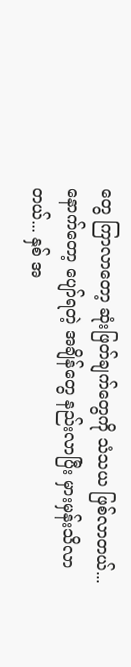တွေ ကြာလာတော့ ဆုံးဖြတ်ချက်တွေကို သံသယ ဖြစ်လာတယ်... နောက်တော့ ပျော်ရတဲ့ အချိန်တွေ နည်းလာပြီး မှားမှန်းသိလာတယ်... နှစ် အ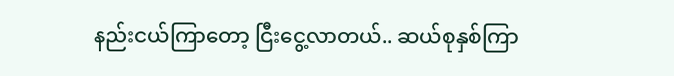နည်းငယ်ကြာတော့ ငြီးငွေ့လာတယ်.. ဆယ်စုနှစ်ကြာ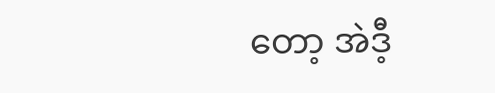တော့ အဲဒီ့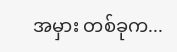အမှား တစ်ခုက...